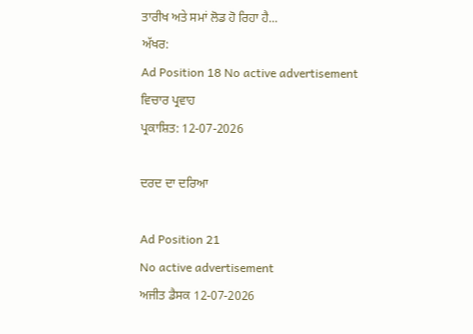ਤਾਰੀਖ ਅਤੇ ਸਮਾਂ ਲੋਡ ਹੋ ਰਿਹਾ ਹੈ...
ਅੱਖਰ:
Ad Position 18 No active advertisement
ਵਿਚਾਰ ਪ੍ਰਵਾਹ
ਪ੍ਰਕਾਸ਼ਿਤ: 12-07-2026

ਦਰਦ ਦਾ ਦਰਿਆ

Ad Position 21
No active advertisement
ਅਜੀਤ ਡੈਸਕ 12-07-2026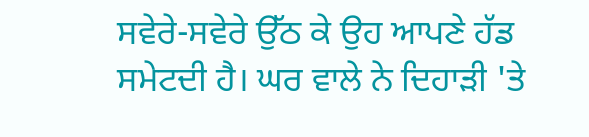ਸਵੇਰੇ-ਸਵੇਰੇ ਉੱਠ ਕੇ ਉਹ ਆਪਣੇ ਹੱਡ ਸਮੇਟਦੀ ਹੈ। ਘਰ ਵਾਲੇ ਨੇ ਦਿਹਾੜੀ 'ਤੇ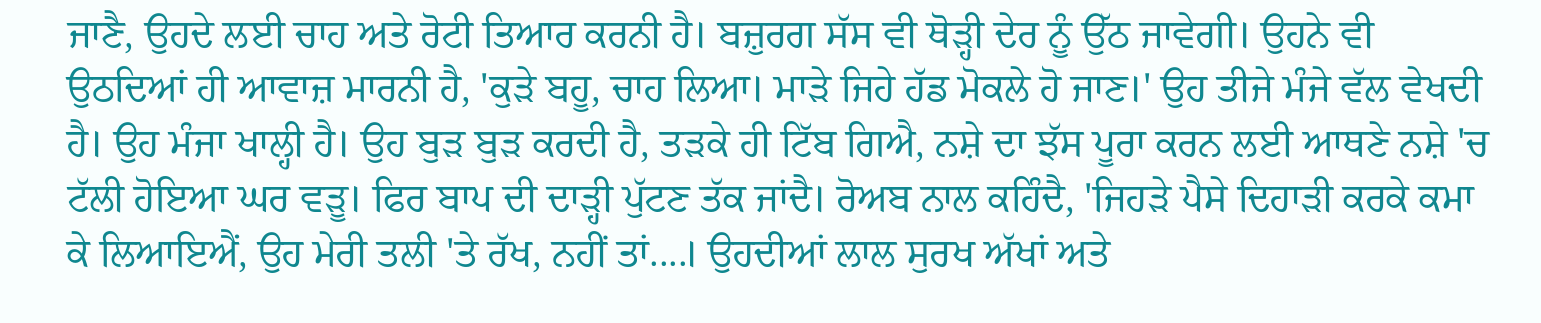ਜਾਣੈ, ਉਹਦੇ ਲਈ ਚਾਹ ਅਤੇ ਰੋਟੀ ਤਿਆਰ ਕਰਨੀ ਹੈ। ਬਜ਼ੁਰਗ ਸੱਸ ਵੀ ਥੋੜ੍ਹੀ ਦੇਰ ਨੂੰ ਉੱਠ ਜਾਵੇਗੀ। ਉਹਨੇ ਵੀ ਉਠਦਿਆਂ ਹੀ ਆਵਾਜ਼ ਮਾਰਨੀ ਹੈ, 'ਕੁੜੇ ਬਹੂ, ਚਾਹ ਲਿਆ। ਮਾੜੇ ਜਿਹੇ ਹੱਡ ਮੋਕਲੇ ਹੋ ਜਾਣ।' ਉਹ ਤੀਜੇ ਮੰਜੇ ਵੱਲ ਵੇਖਦੀ ਹੈ। ਉਹ ਮੰਜਾ ਖਾਲ੍ਹੀ ਹੈ। ਉਹ ਬੁੜ ਬੁੜ ਕਰਦੀ ਹੈ, ਤੜਕੇ ਹੀ ਟਿੱਬ ਗਿਐ, ਨਸ਼ੇ ਦਾ ਝੱਸ ਪੂਰਾ ਕਰਨ ਲਈ ਆਥਣੇ ਨਸ਼ੇ 'ਚ ਟੱਲੀ ਹੋਇਆ ਘਰ ਵੜੂ। ਫਿਰ ਬਾਪ ਦੀ ਦਾੜ੍ਹੀ ਪੁੱਟਣ ਤੱਕ ਜਾਂਦੈ। ਰੋਅਬ ਨਾਲ ਕਹਿੰਦੈ, 'ਜਿਹੜੇ ਪੈਸੇ ਦਿਹਾੜੀ ਕਰਕੇ ਕਮਾ ਕੇ ਲਿਆਇਐਂ, ਉਹ ਮੇਰੀ ਤਲੀ 'ਤੇ ਰੱਖ, ਨਹੀਂ ਤਾਂ....। ਉਹਦੀਆਂ ਲਾਲ ਸੁਰਖ ਅੱਖਾਂ ਅਤੇ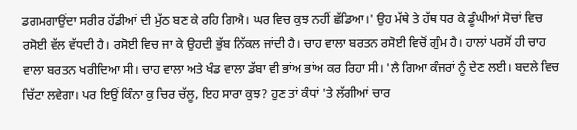ਡਗਮਗਾਉਂਦਾ ਸਰੀਰ ਹੱਡੀਆਂ ਦੀ ਮੁੱਠ ਬਣ ਕੇ ਰਹਿ ਗਿਐ। ਘਰ ਵਿਚ ਕੁਝ ਨਹੀਂ ਛੱਡਿਆ।' ਉਹ ਮੱਥੇ ਤੇ ਹੱਥ ਧਰ ਕੇ ਡੂੰਘੀਆਂ ਸੋਚਾਂ ਵਿਚ ਰਸੋਈ ਵੱਲ ਵੱਧਦੀ ਹੈ। ਰਸੋਈ ਵਿਚ ਜਾ ਕੇ ਉਹਦੀ ਭੁੱਬ ਨਿੱਕਲ ਜਾਂਦੀ ਹੈ। ਚਾਹ ਵਾਲਾ ਬਰਤਨ ਰਸੋਈ ਵਿਚੋਂ ਗੁੰਮ ਹੈ। ਹਾਲਾਂ ਪਰਸੋਂ ਹੀ ਚਾਹ ਵਾਲਾ ਬਰਤਨ ਖਰੀਦਿਆ ਸੀ। ਚਾਹ ਵਾਲਾ ਅਤੇ ਖੰਡ ਵਾਲਾ ਡੱਬਾ ਵੀ ਭਾਂਅ ਭਾਂਅ ਕਰ ਰਿਹਾ ਸੀ। 'ਲੈ ਗਿਆ ਕੰਜਰਾਂ ਨੂੰ ਦੇਣ ਲਈ। ਬਦਲੇ ਵਿਚ ਚਿੱਟਾ ਲਵੇਗਾ। ਪਰ ਇਉਂ ਕਿੰਨਾ ਕੁ ਚਿਰ ਚੱਲੂ, ਇਹ ਸਾਰਾ ਕੁਝ? ਹੁਣ ਤਾਂ ਕੰਧਾਂ 'ਤੇ ਲੱਗੀਆਂ ਚਾਰ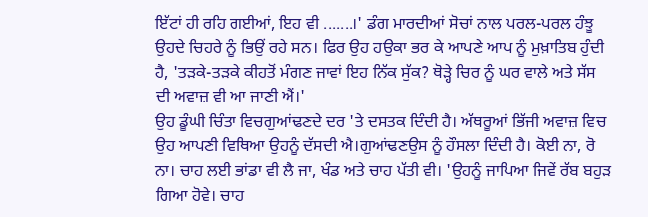ਇੱਟਾਂ ਹੀ ਰਹਿ ਗਈਆਂ, ਇਹ ਵੀ .......।' ਡੰਗ ਮਾਰਦੀਆਂ ਸੋਚਾਂ ਨਾਲ ਪਰਲ-ਪਰਲ ਹੰਝੂ ਉਹਦੇ ਚਿਹਰੇ ਨੂੰ ਭਿਉਂ ਰਹੇ ਸਨ। ਫਿਰ ਉਹ ਹਉਕਾ ਭਰ ਕੇ ਆਪਣੇ ਆਪ ਨੂੰ ਮੁਖ਼ਾਤਿਬ ਹੁੰਦੀ ਹੈ, 'ਤੜਕੇ-ਤੜਕੇ ਕੀਹਤੋਂ ਮੰਗਣ ਜਾਵਾਂ ਇਹ ਨਿੱਕ ਸੁੱਕ? ਥੋੜ੍ਹੇ ਚਿਰ ਨੂੰ ਘਰ ਵਾਲੇ ਅਤੇ ਸੱਸ ਦੀ ਅਵਾਜ਼ ਵੀ ਆ ਜਾਣੀ ਐਂ।'
ਉਹ ਡੂੰਘੀ ਚਿੰਤਾ ਵਿਚਗੁਆਂਢਣਦੇ ਦਰ 'ਤੇ ਦਸਤਕ ਦਿੰਦੀ ਹੈ। ਅੱਥਰੂਆਂ ਭਿੱਜੀ ਅਵਾਜ਼ ਵਿਚ ਉਹ ਆਪਣੀ ਵਿਥਿਆ ਉਹਨੂੰ ਦੱਸਦੀ ਐ।ਗੁਆਂਢਣਉਸ ਨੂੰ ਹੌਸਲਾ ਦਿੰਦੀ ਹੈ। ਕੋਈ ਨਾ, ਰੋ ਨਾ। ਚਾਹ ਲਈ ਭਾਂਡਾ ਵੀ ਲੈ ਜਾ, ਖੰਡ ਅਤੇ ਚਾਹ ਪੱਤੀ ਵੀ। 'ਉਹਨੂੰ ਜਾਪਿਆ ਜਿਵੇਂ ਰੱਬ ਬਹੁੜ ਗਿਆ ਹੋਵੇ। ਚਾਹ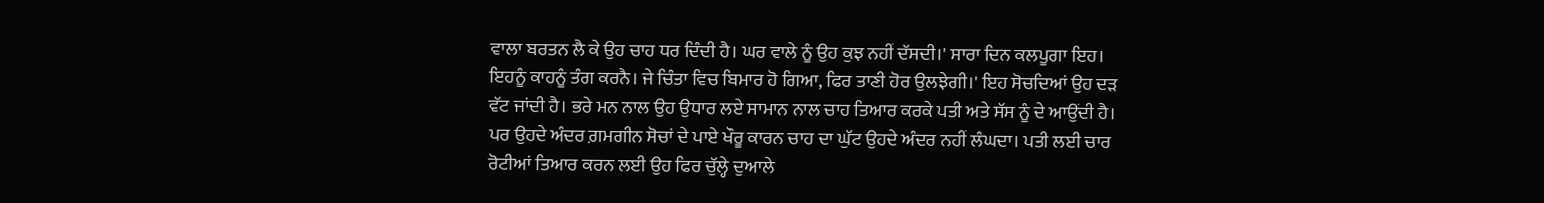ਵਾਲਾ ਬਰਤਨ ਲੈ ਕੇ ਉਹ ਚਾਹ ਧਰ ਦਿੰਦੀ ਹੈ। ਘਰ ਵਾਲੇ ਨੂੰ ਉਹ ਕੁਝ ਨਹੀਂ ਦੱਸਦੀ।' ਸਾਰਾ ਦਿਨ ਕਲਪੂਗਾ ਇਹ। ਇਹਨੂੰ ਕਾਹਨੂੰ ਤੰਗ ਕਰਨੈ। ਜੇ ਚਿੰਤਾ ਵਿਚ ਬਿਮਾਰ ਹੋ ਗਿਆ, ਫਿਰ ਤਾਣੀ ਹੋਰ ਉਲਝੇਗੀ।' ਇਹ ਸੋਚਦਿਆਂ ਉਹ ਦੜ ਵੱਟ ਜਾਂਦੀ ਹੈ। ਭਰੇ ਮਨ ਨਾਲ ਉਹ ਉਧਾਰ ਲਏ ਸਾਮਾਨ ਨਾਲ ਚਾਹ ਤਿਆਰ ਕਰਕੇ ਪਤੀ ਅਤੇ ਸੱਸ ਨੂੰ ਦੇ ਆਉਂਦੀ ਹੈ। ਪਰ ਉਹਦੇ ਅੰਦਰ ਗ਼ਮਗੀਨ ਸੋਚਾਂ ਦੇ ਪਾਏ ਖੌਰੂ ਕਾਰਨ ਚਾਹ ਦਾ ਘੁੱਟ ਉਹਦੇ ਅੰਦਰ ਨਹੀਂ ਲੰਘਦਾ। ਪਤੀ ਲਈ ਚਾਰ ਰੋਟੀਆਂ ਤਿਆਰ ਕਰਨ ਲਈ ਉਹ ਫਿਰ ਚੁੱਲ੍ਹੇ ਦੁਆਲੇ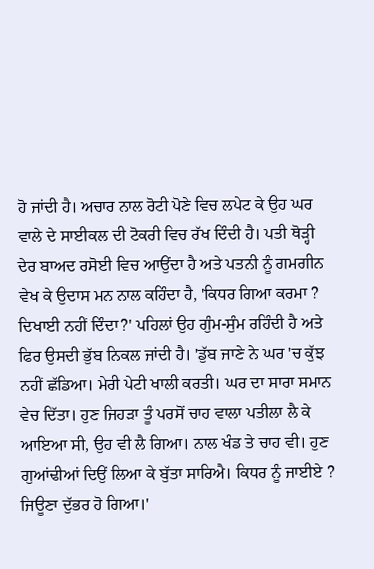ਹੋ ਜਾਂਦੀ ਹੈ। ਅਚਾਰ ਨਾਲ ਰੋਟੀ ਪੋਣੇ ਵਿਚ ਲਪੇਟ ਕੇ ਉਹ ਘਰ ਵਾਲੇ ਦੇ ਸਾਈਕਲ ਦੀ ਟੋਕਰੀ ਵਿਚ ਰੱਖ ਦਿੰਦੀ ਹੈ। ਪਤੀ ਥੋੜ੍ਹੀ ਦੇਰ ਬਾਅਦ ਰਸੋਈ ਵਿਚ ਆਉਂਦਾ ਹੈ ਅਤੇ ਪਤਨੀ ਨੂੰ ਗਮਗੀਨ ਵੇਖ ਕੇ ਉਦਾਸ ਮਨ ਨਾਲ ਕਹਿੰਦਾ ਹੈ, 'ਕਿਧਰ ਗਿਆ ਕਰਮਾ ? ਦਿਖਾਈ ਨਹੀਂ ਦਿੰਦਾ?' ਪਹਿਲਾਂ ਉਹ ਗੁੰਮ-ਸੁੰਮ ਰਹਿੰਦੀ ਹੈ ਅਤੇ ਫਿਰ ਉਸਦੀ ਭੁੱਬ ਨਿਕਲ ਜਾਂਦੀ ਹੈ। 'ਡੁੱਬ ਜਾਣੇ ਨੇ ਘਰ 'ਚ ਕੁੱਝ ਨਹੀਂ ਛੱਡਿਆ। ਮੇਰੀ ਪੇਟੀ ਖਾਲੀ ਕਰਤੀ। ਘਰ ਦਾ ਸਾਰਾ ਸਮਾਨ ਵੇਚ ਦਿੱਤਾ। ਹੁਣ ਜਿਹੜਾ ਤੂੰ ਪਰਸੋਂ ਚਾਹ ਵਾਲਾ ਪਤੀਲਾ ਲੈ ਕੇ ਆਇਆ ਸੀ, ਉਹ ਵੀ ਲੈ ਗਿਆ। ਨਾਲ ਖੰਡ ਤੇ ਚਾਹ ਵੀ। ਹੁਣ ਗੁਆਂਢੀਆਂ ਦਿਉਂ ਲਿਆ ਕੇ ਬੁੱਤਾ ਸਾਰਿਐ। ਕਿਧਰ ਨੂੰ ਜਾਈਏ ? ਜਿਊਣਾ ਦੁੱਭਰ ਹੋ ਗਿਆ।'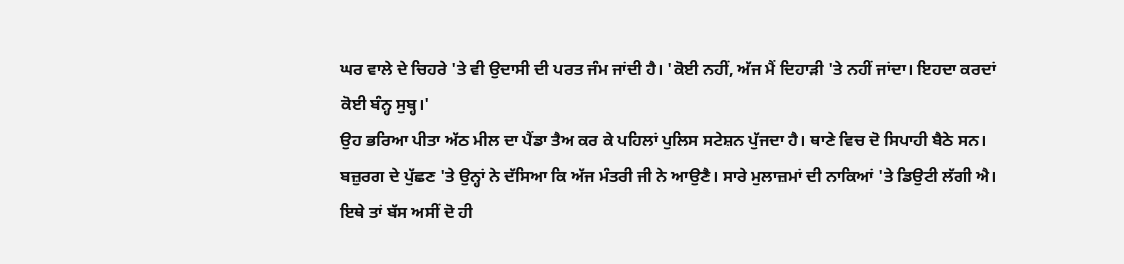ਘਰ ਵਾਲੇ ਦੇ ਚਿਹਰੇ 'ਤੇ ਵੀ ਉਦਾਸੀ ਦੀ ਪਰਤ ਜੰਮ ਜਾਂਦੀ ਹੈ। 'ਕੋਈ ਨਹੀਂ, ਅੱਜ ਮੈਂ ਦਿਹਾੜੀ 'ਤੇ ਨਹੀਂ ਜਾਂਦਾ। ਇਹਦਾ ਕਰਦਾਂ ਕੋਈ ਬੰਨ੍ਹ ਸੁਬ੍ਹ।'
ਉਹ ਭਰਿਆ ਪੀਤਾ ਅੱਠ ਮੀਲ ਦਾ ਪੈਂਡਾ ਤੈਅ ਕਰ ਕੇ ਪਹਿਲਾਂ ਪੁਲਿਸ ਸਟੇਸ਼ਨ ਪੁੱਜਦਾ ਹੈ। ਥਾਣੇ ਵਿਚ ਦੋ ਸਿਪਾਹੀ ਬੈਠੇ ਸਨ। ਬਜ਼ੁਰਗ ਦੇ ਪੁੱਛਣ 'ਤੇ ਉਨ੍ਹਾਂ ਨੇ ਦੱਸਿਆ ਕਿ ਅੱਜ ਮੰਤਰੀ ਜੀ ਨੇ ਆਉਣੈ। ਸਾਰੇ ਮੁਲਾਜ਼ਮਾਂ ਦੀ ਨਾਕਿਆਂ 'ਤੇ ਡਿਉਟੀ ਲੱਗੀ ਐ। ਇਥੇ ਤਾਂ ਬੱਸ ਅਸੀਂ ਦੋ ਹੀ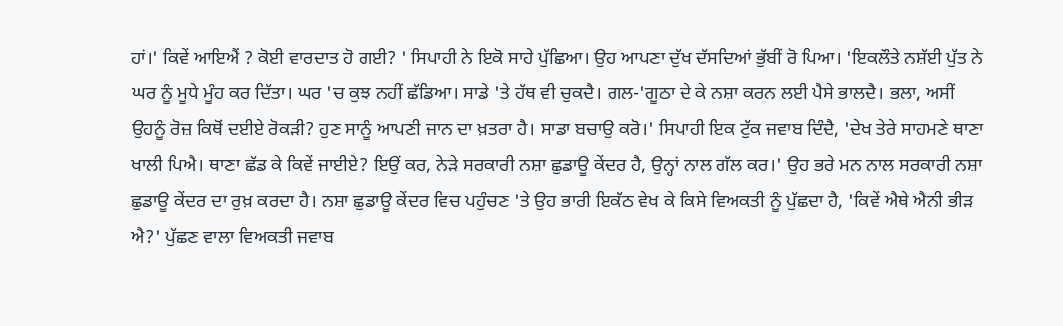ਹਾਂ।' ਕਿਵੇਂ ਆਇਐਂ ? ਕੋਈ ਵਾਰਦਾਤ ਹੋ ਗਈ? ' ਸਿਪਾਹੀ ਨੇ ਇਕੋ ਸਾਹੇ ਪੁੱਛਿਆ। ਉਹ ਆਪਣਾ ਦੁੱਖ ਦੱਸਦਿਆਂ ਭੁੱਬੀਂ ਰੋ ਪਿਆ। 'ਇਕਲੌਤੇ ਨਸ਼ੱਈ ਪੁੱਤ ਨੇ ਘਰ ਨੂੰ ਮੂਧੇ ਮੂੰਹ ਕਰ ਦਿੱਤਾ। ਘਰ 'ਚ ਕੁਝ ਨਹੀਂ ਛੱਡਿਆ। ਸਾਡੇ 'ਤੇ ਹੱਥ ਵੀ ਚੁਕਦੈ। ਗਲ-'ਗੂਠਾ ਦੇ ਕੇ ਨਸ਼ਾ ਕਰਨ ਲਈ ਪੈਸੇ ਭਾਲਦੈ। ਭਲਾ, ਅਸੀਂ ਉਹਨੂੰ ਰੋਜ਼ ਕਿਥੋਂ ਦਈਏ ਰੋਕੜੀ? ਹੁਣ ਸਾਨੂੰ ਆਪਣੀ ਜਾਨ ਦਾ ਖ਼ਤਰਾ ਹੈ। ਸਾਡਾ ਬਚਾਉ ਕਰੋ।' ਸਿਪਾਹੀ ਇਕ ਟੁੱਕ ਜਵਾਬ ਦਿੰਦੈ, 'ਦੇਖ ਤੇਰੇ ਸਾਹਮਣੇ ਥਾਣਾ ਖਾਲੀ ਪਿਐ। ਥਾਣਾ ਛੱਡ ਕੇ ਕਿਵੇਂ ਜਾਈਏ? ਇਉਂ ਕਰ, ਨੇੜੇ ਸਰਕਾਰੀ ਨਸ਼ਾ ਛੁਡਾਊ ਕੇਂਦਰ ਹੈ, ਉਨ੍ਹਾਂ ਨਾਲ ਗੱਲ ਕਰ।' ਉਹ ਭਰੇ ਮਨ ਨਾਲ ਸਰਕਾਰੀ ਨਸ਼ਾ ਛੁਡਾਊ ਕੇਂਦਰ ਦਾ ਰੁਖ਼ ਕਰਦਾ ਹੈ। ਨਸ਼ਾ ਛੁਡਾਊ ਕੇਂਦਰ ਵਿਚ ਪਹੁੰਚਣ 'ਤੇ ਉਹ ਭਾਰੀ ਇਕੱਠ ਵੇਖ ਕੇ ਕਿਸੇ ਵਿਅਕਤੀ ਨੂੰ ਪੁੱਛਦਾ ਹੈ, 'ਕਿਵੇਂ ਐਥੇ ਐਨੀ ਭੀੜ ਐ?' ਪੁੱਛਣ ਵਾਲਾ ਵਿਅਕਤੀ ਜਵਾਬ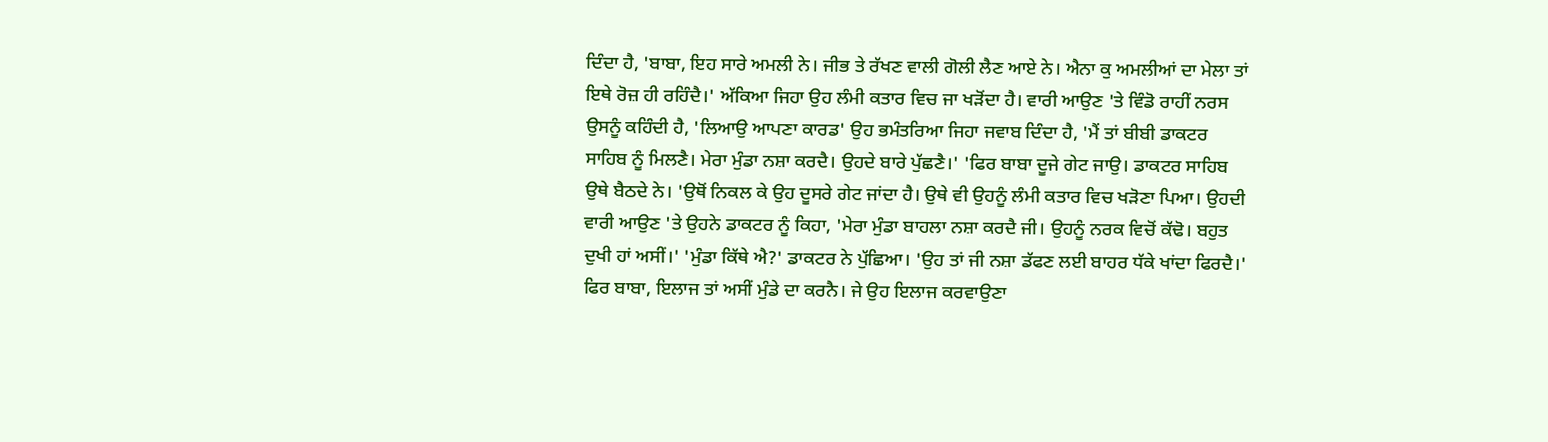ਦਿੰਦਾ ਹੈ, 'ਬਾਬਾ, ਇਹ ਸਾਰੇ ਅਮਲੀ ਨੇ। ਜੀਭ ਤੇ ਰੱਖਣ ਵਾਲੀ ਗੋਲੀ ਲੈਣ ਆਏ ਨੇ। ਐਨਾ ਕੁ ਅਮਲੀਆਂ ਦਾ ਮੇਲਾ ਤਾਂ ਇਥੇ ਰੋਜ਼ ਹੀ ਰਹਿੰਦੈ।' ਅੱਕਿਆ ਜਿਹਾ ਉਹ ਲੰਮੀ ਕਤਾਰ ਵਿਚ ਜਾ ਖੜੋਂਦਾ ਹੈ। ਵਾਰੀ ਆਉਣ 'ਤੇ ਵਿੰਡੋ ਰਾਹੀਂ ਨਰਸ ਉਸਨੂੰ ਕਹਿੰਦੀ ਹੈ, 'ਲਿਆਉ ਆਪਣਾ ਕਾਰਡ' ਉਹ ਭਮੰਤਰਿਆ ਜਿਹਾ ਜਵਾਬ ਦਿੰਦਾ ਹੈ, 'ਮੈਂ ਤਾਂ ਬੀਬੀ ਡਾਕਟਰ ਸਾਹਿਬ ਨੂੰ ਮਿਲਣੈ। ਮੇਰਾ ਮੁੰਡਾ ਨਸ਼ਾ ਕਰਦੈ। ਉਹਦੇ ਬਾਰੇ ਪੁੱਛਣੈ।' 'ਫਿਰ ਬਾਬਾ ਦੂਜੇ ਗੇਟ ਜਾਉ। ਡਾਕਟਰ ਸਾਹਿਬ ਉਥੇ ਬੈਠਦੇ ਨੇ। 'ਉਥੋਂ ਨਿਕਲ ਕੇ ਉਹ ਦੂਸਰੇ ਗੇਟ ਜਾਂਦਾ ਹੈ। ਉਥੇ ਵੀ ਉਹਨੂੰ ਲੰਮੀ ਕਤਾਰ ਵਿਚ ਖੜੋਣਾ ਪਿਆ। ਉਹਦੀ ਵਾਰੀ ਆਉਣ 'ਤੇ ਉਹਨੇ ਡਾਕਟਰ ਨੂੰ ਕਿਹਾ, 'ਮੇਰਾ ਮੁੰਡਾ ਬਾਹਲਾ ਨਸ਼ਾ ਕਰਦੈ ਜੀ। ਉਹਨੂੰ ਨਰਕ ਵਿਚੋਂ ਕੱਢੋ। ਬਹੁਤ ਦੁਖੀ ਹਾਂ ਅਸੀਂ।' 'ਮੁੰਡਾ ਕਿੱਥੇ ਐ?' ਡਾਕਟਰ ਨੇ ਪੁੱਛਿਆ। 'ਉਹ ਤਾਂ ਜੀ ਨਸ਼ਾ ਡੱਫਣ ਲਈ ਬਾਹਰ ਧੱਕੇ ਖਾਂਦਾ ਫਿਰਦੈ।'
ਫਿਰ ਬਾਬਾ, ਇਲਾਜ ਤਾਂ ਅਸੀਂ ਮੁੰਡੇ ਦਾ ਕਰਨੈ। ਜੇ ਉਹ ਇਲਾਜ ਕਰਵਾਉਣਾ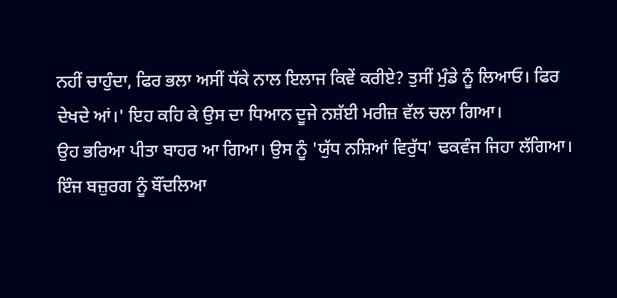ਨਹੀਂ ਚਾਹੁੰਦਾ, ਫਿਰ ਭਲਾ ਅਸੀਂ ਧੱਕੇ ਨਾਲ ਇਲਾਜ ਕਿਵੇਂ ਕਰੀਏ? ਤੁਸੀਂ ਮੁੰਡੇ ਨੂੰ ਲਿਆਓ। ਫਿਰ ਦੇਖਦੇ ਆਂ।' ਇਹ ਕਹਿ ਕੇ ਉਸ ਦਾ ਧਿਆਨ ਦੂਜੇ ਨਸ਼ੱਈ ਮਰੀਜ਼ ਵੱਲ ਚਲਾ ਗਿਆ।
ਉਹ ਭਰਿਆ ਪੀਤਾ ਬਾਹਰ ਆ ਗਿਆ। ਉਸ ਨੂੰ 'ਯੁੱਧ ਨਸ਼ਿਆਂ ਵਿਰੁੱਧ' ਢਕਵੰਜ ਜਿਹਾ ਲੱਗਿਆ।
ਇੰਜ ਬਜ਼ੁਰਗ ਨੂੰ ਬੌਂਦਲਿਆ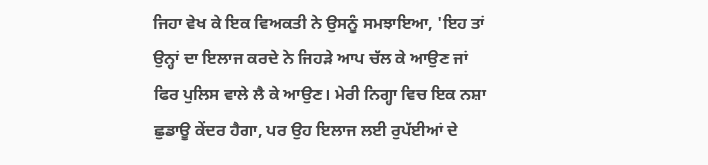ਜਿਹਾ ਵੇਖ ਕੇ ਇਕ ਵਿਅਕਤੀ ਨੇ ਉਸਨੂੰ ਸਮਝਾਇਆ, 'ਇਹ ਤਾਂ ਉਨ੍ਹਾਂ ਦਾ ਇਲਾਜ ਕਰਦੇ ਨੇ ਜਿਹੜੇ ਆਪ ਚੱਲ ਕੇ ਆਉਣ ਜਾਂ ਫਿਰ ਪੁਲਿਸ ਵਾਲੇ ਲੈ ਕੇ ਆਉਣ। ਮੇਰੀ ਨਿਗ੍ਹਾ ਵਿਚ ਇਕ ਨਸ਼ਾ ਛੁਡਾਊ ਕੇਂਦਰ ਹੈਗਾ, ਪਰ ਉਹ ਇਲਾਜ ਲਈ ਰੁਪੱਈਆਂ ਦੇ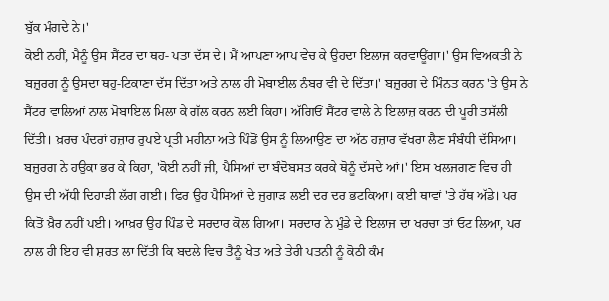ਬੁੱਕ ਮੰਗਦੇ ਨੇ।'
ਕੋਈ ਨਹੀਂ, ਮੈਨੂੰ ਉਸ ਸੈਂਟਰ ਦਾ ਥਹ- ਪਤਾ ਦੱਸ ਦੇ। ਮੈਂ ਆਪਣਾ ਆਪ ਵੇਚ ਕੇ ਉਹਦਾ ਇਲਾਜ ਕਰਵਾਊਂਗਾ।' ਉਸ ਵਿਅਕਤੀ ਨੇ ਬਜ਼ੁਰਗ ਨੂੰ ਉਸਦਾ ਥਹੁ-ਟਿਕਾਣਾ ਦੱਸ ਦਿੱਤਾ ਅਤੇ ਨਾਲ ਹੀ ਮੋਬਾਈਲ ਨੰਬਰ ਵੀ ਦੇ ਦਿੱਤਾ।' ਬਜ਼ੁਰਗ ਦੇ ਮਿੰਨਤ ਕਰਨ 'ਤੇ ਉਸ ਨੇ ਸੈਂਟਰ ਵਾਲਿਆਂ ਨਾਲ ਮੋਬਾਇਲ ਮਿਲਾ ਕੇ ਗੱਲ ਕਰਨ ਲਈ ਕਿਹਾ। ਅੱਗਿਓਂ ਸੈਂਟਰ ਵਾਲੇ ਨੇ ਇਲਾਜ਼ ਕਰਨ ਦੀ ਪੂਰੀ ਤਸੱਲੀ ਦਿੱਤੀ। ਖ਼ਰਚ ਪੰਦਰਾਂ ਹਜ਼ਾਰ ਰੁਪਏ ਪ੍ਰਤੀ ਮਹੀਨਾ ਅਤੇ ਪਿੰਡੋਂ ਉਸ ਨੂੰ ਲਿਆਉਣ ਦਾ ਅੱਠ ਹਜ਼ਾਰ ਵੱਖਰਾ ਲੈਣ ਸੰਬੰਧੀ ਦੱਸਿਆ। ਬਜ਼ੁਰਗ ਨੇ ਹਉਕਾ ਭਰ ਕੇ ਕਿਹਾ, 'ਕੋਈ ਨਹੀਂ ਜੀ, ਪੈਸਿਆਂ ਦਾ ਬੰਦੋਬਸਤ ਕਰਕੇ ਥੋਨੂੰ ਦੱਸਦੇ ਆਂ।' ਇਸ ਖਲਜਗਣ ਵਿਚ ਹੀ ਉਸ ਦੀ ਅੱਧੀ ਦਿਹਾੜੀ ਲੱਗ ਗਈ। ਫਿਰ ਉਹ ਪੈਸਿਆਂ ਦੇ ਜੁਗਾੜ ਲਈ ਦਰ ਦਰ ਭਟਕਿਆ। ਕਈ ਥਾਵਾਂ 'ਤੇ ਹੱਥ ਅੱਡੇ। ਪਰ ਕਿਤੋਂ ਖ਼ੈਰ ਨਹੀਂ ਪਈ। ਆਖ਼ਰ ਉਹ ਪਿੰਡ ਦੇ ਸਰਦਾਰ ਕੋਲ ਗਿਆ। ਸਰਦਾਰ ਨੇ ਮੁੰਡੇ ਦੇ ਇਲਾਜ ਦਾ ਖਰਚਾ ਤਾਂ ਓਟ ਲਿਆ, ਪਰ ਨਾਲ ਹੀ ਇਹ ਵੀ ਸ਼ਰਤ ਲਾ ਦਿੱਤੀ ਕਿ ਬਦਲੇ ਵਿਚ ਤੈਨੂੰ ਖੇਤ ਅਤੇ ਤੇਰੀ ਪਤਨੀ ਨੂੰ ਕੋਠੀ ਕੰਮ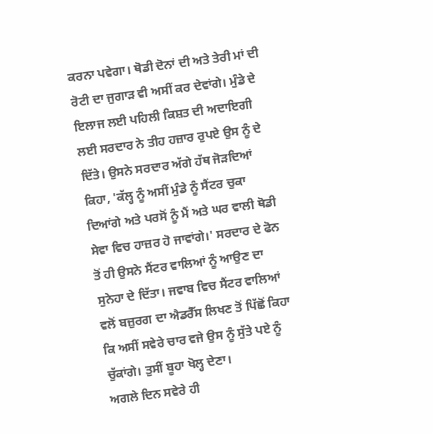ਕਰਨਾ ਪਵੇਗਾ। ਥੋਡੀ ਦੋਨਾਂ ਦੀ ਅਤੇ ਤੇਰੀ ਮਾਂ ਦੀ ਰੋਟੀ ਦਾ ਜੁਗਾੜ ਵੀ ਅਸੀਂ ਕਰ ਦੇਵਾਂਗੇ। ਮੁੰਡੇ ਦੇ ਇਲਾਜ ਲਈ ਪਹਿਲੀ ਕਿਸ਼ਤ ਦੀ ਅਦਾਇਗੀ ਲਈ ਸਰਦਾਰ ਨੇ ਤੀਹ ਹਜ਼ਾਰ ਰੁਪਏ ਉਸ ਨੂੰ ਦੇ ਦਿੱਤੇ। ਉਸਨੇ ਸਰਦਾਰ ਅੱਗੇ ਹੱਥ ਜੋੜਦਿਆਂ ਕਿਹਾ, 'ਕੱਲ੍ਹ ਨੂੰ ਅਸੀਂ ਮੁੰਡੇ ਨੂੰ ਸੈਂਟਰ ਚੁਕਾ ਦਿਆਂਗੇ ਅਤੇ ਪਰਸੋਂ ਨੂੰ ਮੈਂ ਅਤੇ ਘਰ ਵਾਲੀ ਥੋਡੀ ਸੇਵਾ ਵਿਚ ਹਾਜ਼ਰ ਹੋ ਜਾਵਾਂਗੇ।' ਸਰਦਾਰ ਦੇ ਫੋਨ ਤੋਂ ਹੀ ਉਸਨੇ ਸੈਂਟਰ ਵਾਲਿਆਂ ਨੂੰ ਆਉਣ ਦਾ ਸੁਨੇਹਾ ਦੇ ਦਿੱਤਾ। ਜਵਾਬ ਵਿਚ ਸੈਂਟਰ ਵਾਲਿਆਂ ਵਲੋਂ ਬਜ਼ੁਰਗ ਦਾ ਐਡਰੈੱਸ ਲਿਖਣ ਤੋਂ ਪਿੱਛੋਂ ਕਿਹਾ ਕਿ ਅਸੀਂ ਸਵੇਰੇ ਚਾਰ ਵਜੇ ਉਸ ਨੂੰ ਸੁੱਤੇ ਪਏ ਨੂੰ ਚੁੱਕਾਂਗੇ। ਤੁਸੀਂ ਬੂਹਾ ਖੋਲ੍ਹ ਦੇਣਾ।
ਅਗਲੇ ਦਿਨ ਸਵੇਰੇ ਹੀ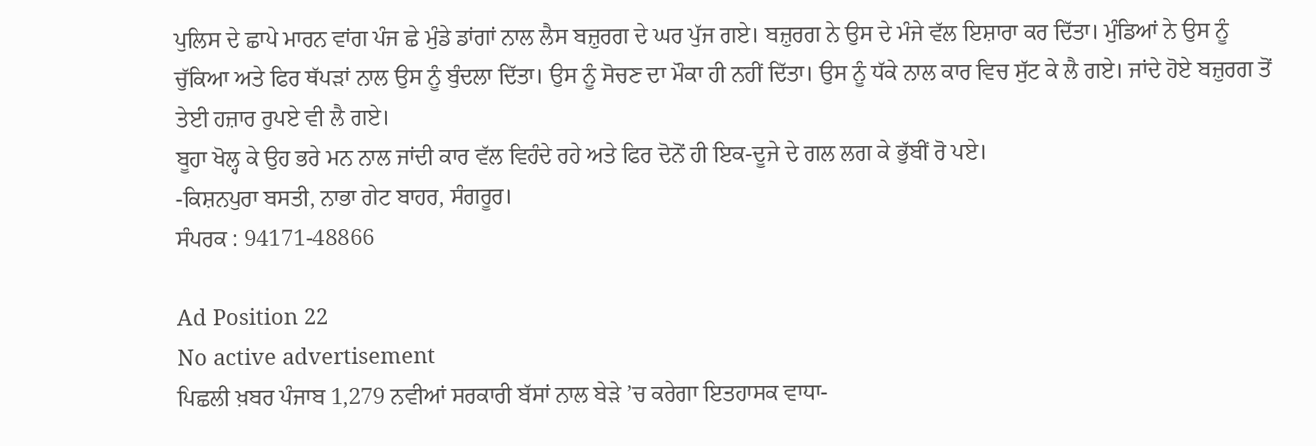ਪੁਲਿਸ ਦੇ ਛਾਪੇ ਮਾਰਨ ਵਾਂਗ ਪੰਜ ਛੇ ਮੁੰਡੇ ਡਾਂਗਾਂ ਨਾਲ ਲੈਸ ਬਜ਼ੁਰਗ ਦੇ ਘਰ ਪੁੱਜ ਗਏ। ਬਜ਼ੁਰਗ ਨੇ ਉਸ ਦੇ ਮੰਜੇ ਵੱਲ ਇਸ਼ਾਰਾ ਕਰ ਦਿੱਤਾ। ਮੁੰਡਿਆਂ ਨੇ ਉਸ ਨੂੰ ਚੁੱਕਿਆ ਅਤੇ ਫਿਰ ਥੱਪੜਾਂ ਨਾਲ ਉਸ ਨੂੰ ਬੁੰਦਲਾ ਦਿੱਤਾ। ਉਸ ਨੂੰ ਸੋਚਣ ਦਾ ਮੌਕਾ ਹੀ ਨਹੀਂ ਦਿੱਤਾ। ਉਸ ਨੂੰ ਧੱਕੇ ਨਾਲ ਕਾਰ ਵਿਚ ਸੁੱਟ ਕੇ ਲੈ ਗਏ। ਜਾਂਦੇ ਹੋਏ ਬਜ਼ੁਰਗ ਤੋਂ ਤੇਈ ਹਜ਼ਾਰ ਰੁਪਏ ਵੀ ਲੈ ਗਏ।
ਬੂਹਾ ਖੋਲ੍ਹ ਕੇ ਉਹ ਭਰੇ ਮਨ ਨਾਲ ਜਾਂਦੀ ਕਾਰ ਵੱਲ ਵਿਹੰਦੇ ਰਹੇ ਅਤੇ ਫਿਰ ਦੋਨੋਂ ਹੀ ਇਕ-ਦੂਜੇ ਦੇ ਗਲ ਲਗ ਕੇ ਭੁੱਬੀਂ ਰੋ ਪਏ।
-ਕਿਸ਼ਨਪੁਰਾ ਬਸਤੀ, ਨਾਭਾ ਗੇਟ ਬਾਹਰ, ਸੰਗਰੂਰ।
ਸੰਪਰਕ : 94171-48866

Ad Position 22
No active advertisement
ਪਿਛਲੀ ਖ਼ਬਰ ਪੰਜਾਬ 1,279 ਨਵੀਆਂ ਸਰਕਾਰੀ ਬੱਸਾਂ ਨਾਲ ਬੇੜੇ ’ਚ ਕਰੇਗਾ ਇਤਹਾਸਕ ਵਾਧਾ-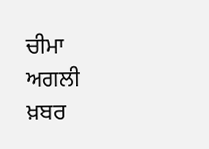ਚੀਮਾ ਅਗਲੀ ਖ਼ਬਰ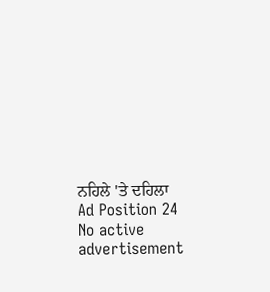ਨਹਿਲੇ 'ਤੇ ਦਹਿਲਾ
Ad Position 24
No active advertisement